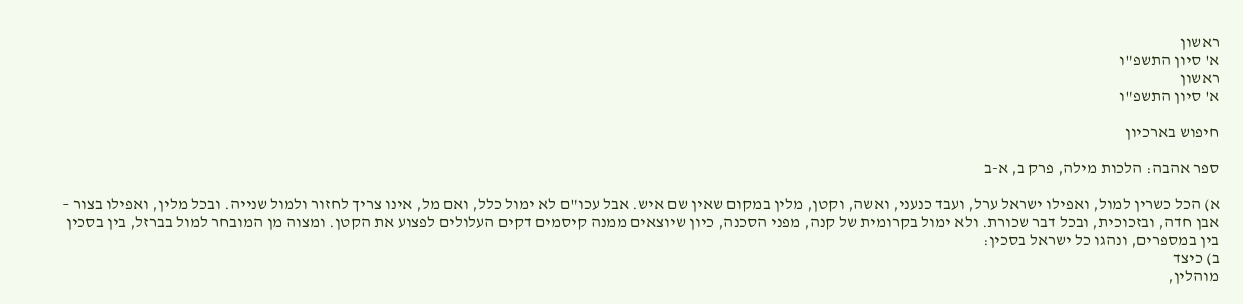ראשון
א' סיון התשפ"ו
ראשון
א' סיון התשפ"ו

חיפוש בארכיון

ספר אהבה: הלכות מילה, פרק ב, א-ב

א) הכל כשרין למול, ואפילו ישראל ערל, ועבד כנעני, ואשה, וקטן, מלין במקום שאין שם איש. אבל עכו"ם לא ימול כלל, ואם מל, אינו צריך לחזור ולמול שנייה. ובכל מלין, ואפילו בצור – אבן חדה, ובזכוכית, ובכל דבר שכורת. ולא ימול בקרומית של קנה, מפני הסכנה, כיון שיוצאים ממנה קיסמים דקים העלולים לפצוע את הקטן. ומצוה מן המובחר למול בברזל, בין בסכין בין במספרים, ונהגו כל ישראל בסכין:
ב) כיצד
מוהלין,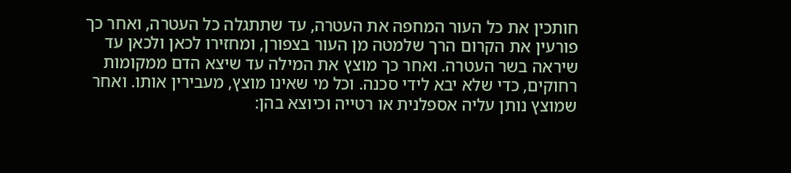חותכין את כל העור המחפה את העטרה, עד שתתגלה כל העטרה, ואחר כך פורעין את הקרום הרך שלמטה מן העור בצפורן, ומחזירו לכאן ולכאן עד שיראה בשר העטרה. ואחר כך מוצץ את המילה עד שיצא הדם ממקומות רחוקים, כדי שלא יבא לידי סכנה. וכל מי שאינו מוצץ, מעבירין אותו. ואחר שמוצץ נותן עליה אספלנית או רטייה וכיוצא בהן: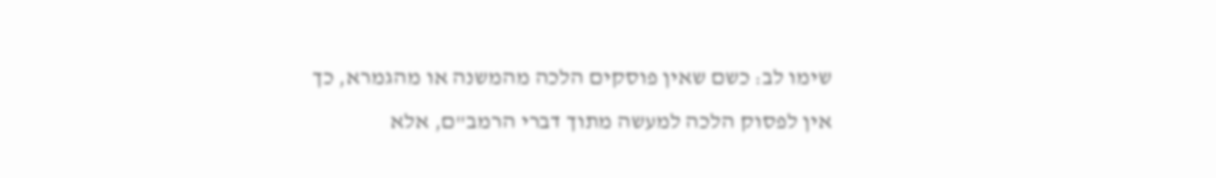שימו לב: כשם שאין פוסקים הלכה מהמשנה או מהגמרא, כך אין לפסוק הלכה למעשה מתוך דברי הרמב"ם, אלא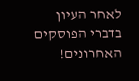לאחר העיון בדברי הפוסקים האחרונים!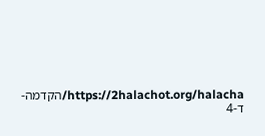https://2halachot.org/halacha/הקדמה-ד-4